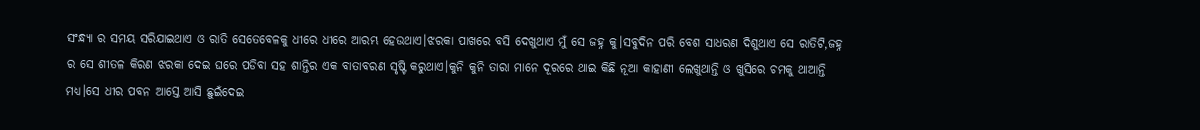ସଂନ୍ଧ୍ୟା ର ସମୟ ସରିଯାଇଥାଏ ଓ ରାତି ସେତେବେଳକୁ ଧୀରେ ଧୀରେ ଆରମ୍ଭ ହେଉଥାଏ।ଝରକା ପାଖରେ ବସି ଦେଖୁଥାଏ ମୁଁ ସେ ଜହ୍ନ କୁ।ସବୁଦିନ ପରି ବେଶ ସାଧରଣ ଦିଶୁଥାଏ ସେ ରାତିଟି,ଜହ୍ନ ର ସେ ଶୀତଳ କିରଣ ଝରକା ଦେଇ ଘରେ ପଡିବା ସହ ଶାନ୍ତିର ଏକ ବାତାବରଣ ସୃଷ୍ଟି କରୁଥାଏ।କୁନି କୁନି ତାରା ମାନେ ଦୂରରେ ଥାଇ କିଛି ନୂଆ କାହାଣୀ ଲେଖୁଥାନ୍ତି ଓ ଖୁସିରେ ଚମକୁ ଥାଆନ୍ତି ମଧ୍ୟ।ସେ ଧୀର ପବନ ଆସ୍ତେ ଆସି ଛୁଇଁଦେଇ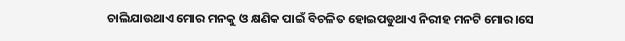ଚାଲିଯାଉଥାଏ ମୋର ମନକୁ ଓ କ୍ଷଣିକ ପାଇଁ ବିଚଳିତ ହୋଇପଡୁଥାଏ ନିରୀହ ମନଟି ମୋର।ସେ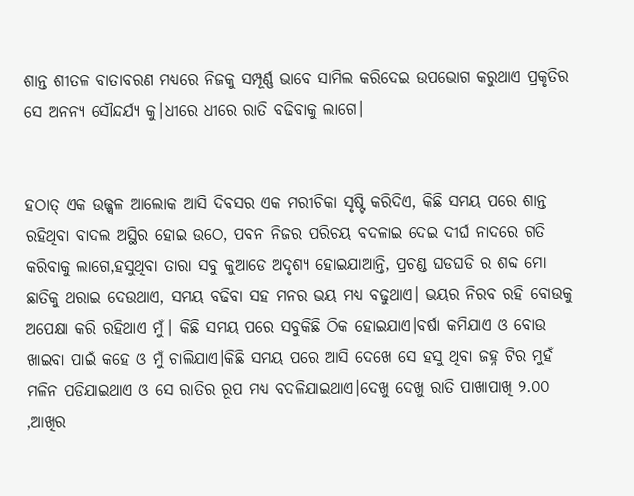ଶାନ୍ତ ଶୀତଳ ବାତାବରଣ ମଧ୍ୟରେ ନିଜକୁ ସମ୍ପୂର୍ଣ୍ଣ ଭାବେ ସାମିଲ କରିଦେଇ ଉପଭୋଗ କରୁଥାଏ ପ୍ରକୃତିର ସେ ଅନନ୍ୟ ସୌନ୍ଦର୍ଯ୍ୟ କୁ।ଧୀରେ ଧୀରେ ରାତି ବଢିବାକୁ ଲାଗେ।


ହଠାତ୍ ଏକ ଉଜ୍ଜ୍ୱଳ ଆଲୋକ ଆସି ଦିବସର ଏକ ମରୀଚିକା ସୃଷ୍ଟି କରିଦିଏ, କିଛି ସମୟ ପରେ ଶାନ୍ତ ରହିଥିବା ବାଦଲ ଅସ୍ଥିର ହୋଇ ଉଠେ, ପବନ ନିଜର ପରିଚୟ ବଦଳାଇ ଦେଇ ଦୀର୍ଘ ନାଦରେ ଗତି କରିବାକୁ ଲାଗେ,ହସୁଥିବା ତାରା ସବୁ କୁଆଡେ ଅଦୃଶ୍ୟ ହୋଇଯାଆନ୍ତି, ପ୍ରଚଣ୍ଡ ଘଡଘଡି ର ଶବ୍ଦ ମୋ ଛାତିକୁ ଥରାଇ ଦେଉଥାଏ, ସମୟ ବଢିବା ସହ ମନର ଭୟ ମଧ୍ୟ ବଢୁଥାଏ। ଭୟର ନିରବ ରହି ବୋଉକୁ ଅପେକ୍ଷା କରି ରହିଥାଏ ମୁଁ। କିଛି ସମୟ ପରେ ସବୁକିଛି ଠିକ ହୋଇଯାଏ।ବର୍ଷା କମିଯାଏ ଓ ବୋଉ ଖାଇବା ପାଇଁ କହେ ଓ ମୁଁ ଚାଲିଯାଏ।କିଛି ସମୟ ପରେ ଆସି ଦେଖେ ସେ ହସୁ ଥିବା ଜହ୍ନ ଟିର ମୁହଁ ମଳିନ ପଡିଯାଇଥାଏ ଓ ସେ ରାତିର ରୂପ ମଧ୍ୟ ବଦଳିଯାଇଥାଏ।ଦେଖୁ ଦେଖୁ ରାତି ପାଖାପାଖି ୨.୦୦ ,ଆଖିର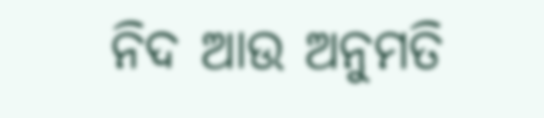ନିଦ ଆଉ ଅନୁମତି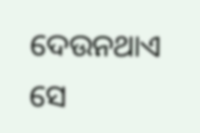ଦେଉନଥାଏ ସେ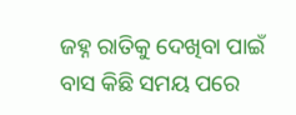ଜହ୍ନ ରାତିକୁ ଦେଖିବା ପାଇଁ ବାସ କିଛି ସମୟ ପରେ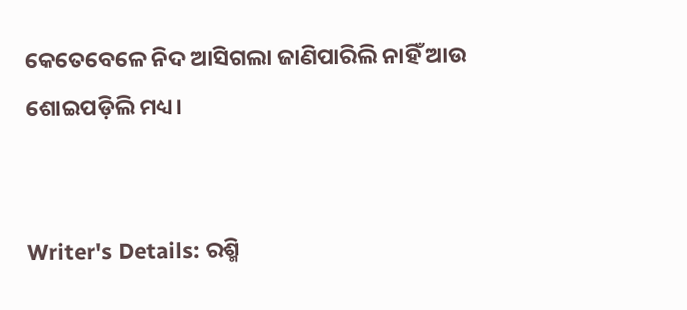କେତେବେଳେ ନିଦ ଆସିଗଲା ଜାଣିପାରିଲି ନାହିଁ ଆଉ ଶୋଇପଡ଼ିଲି ମଧ୍ୟ।


Writer's Details: ରଶ୍ମି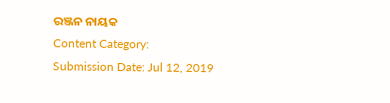ରଞ୍ଜନ ନାୟକ
Content Category:
Submission Date: Jul 12, 2019